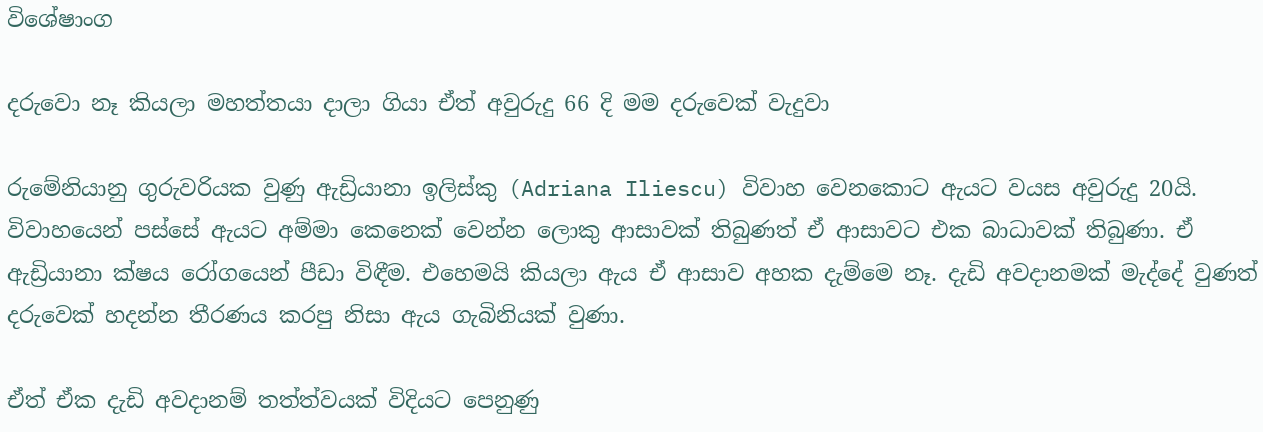විශේෂාංග

දරුවො නෑ කියලා මහත්තයා දාලා ගියා ඒත් අවුරුදු 66 දි මම දරුවෙක් වැදුවා

රුමේනියානු ගුරුවරියක වුණු ඇඩ්‍රියානා ඉලිස්කු (Adriana Iliescu) විවාහ වෙනකොට ඇයට වයස අවුරුදු 20යි. විවාහයෙන් පස්සේ ඇයට අම්මා කෙනෙක් වෙන්න ලොකු ආසාවක් තිබුණත් ඒ ආසාවට එක බාධාවක් තිබුණා. ඒ ඇඩ්‍රියානා ක්ෂය රෝගයෙන් පීඩා විඳීම. එහෙමයි කියලා ඇය ඒ ආසාව අහක දැම්මෙ නෑ. දැඩි අවදානමක් මැද්දේ වුණත් දරුවෙක් හදන්න තීරණය කරපු නිසා ඇය ගැබිනියක් වුණා.

ඒත් ඒක දැඩි අවදානම් තත්ත්වයක් විදියට පෙනුණු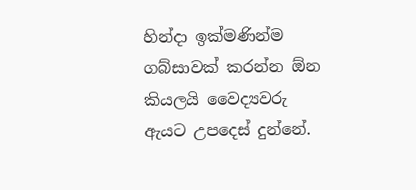හින්දා ඉක්මණින්ම ගබ්සාවක් කරන්න ඕන කියලයි වෛද්‍යවරු ඇයට උපදෙස් දුන්නේ.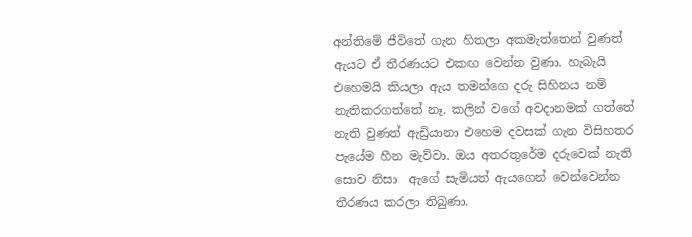අන්තිමේ ජීවිතේ ගැන හිතලා අකමැත්තෙන් වුණත් ඇයට ඒ තීරණයට එකඟ වෙන්න වුණා. හැබැයි එහෙමයි කියලා ඇය තමන්ගෙ දරු සිහිනය නම් නැතිකරගත්තේ නෑ. කලින් වගේ අවදානමක් ගත්තේ නැති වුණත් ඇඩ්‍රියානා එහෙම දවසක් ගැන විසිහතර පැයේම හීන මැව්වා. ඔය අතරතුරේම දරුවෙක් නැති සොව නිසා  ඇගේ සැමියත් ඇයගෙන් වෙන්වෙන්න තීරණය කරලා තිබුණා.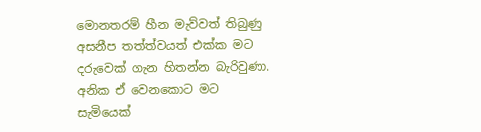මොනතරම් හීන මැව්වත් තිබුණු අසනීප තත්ත්වයත් එක්ක මට දරුවෙක් ගැන හිතන්න බැරිවුණා. අනික ඒ වෙනකොට මට සැමියෙක්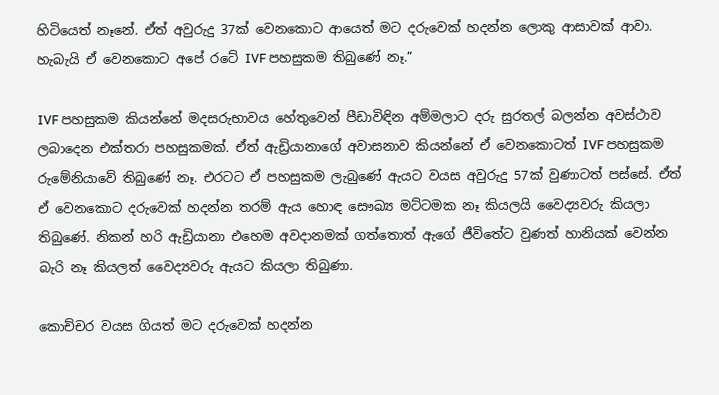හිටියෙත් නෑනේ. ඒත් අවුරුදු 37ක් වෙනකොට ආයෙත් මට දරුවෙක් හදන්න ලොකු ආසාවක් ආවා. හැබැයි ඒ වෙනකොට අපේ රටේ IVF පහසුකම තිබුණේ නෑ.”

IVF පහසුකම කියන්නේ මදසරුභාවය හේතුවෙන් පීඩාවිඳින අම්මලාට දරු සුරතල් බලන්න අවස්ථාව ලබාදෙන එක්තරා පහසුකමක්. ඒත් ඇඩ්‍රියානාගේ අවාසනාව කියන්නේ ඒ වෙනකොටත් IVF පහසුකම රුමේනියාවේ තිබුණේ නෑ. එරටට ඒ පහසුකම ලැබුණේ ඇයට වයස අවුරුදු 57ක් වුණාටත් පස්සේ. ඒත් ඒ වෙනකොට දරුවෙක් හදන්න තරම් ඇය හොඳ සෞඛ්‍ය මට්ටමක නෑ කියලයි වෛද්‍යවරු කියලා තිබුණේ. නිකන් හරි ඇඩ්‍රියානා එහෙම අවදානමක් ගත්තොත් ඇගේ ජීවිතේට වුණත් හානියක් වෙන්න බැරි නෑ කියලත් වෛද්‍යවරු ඇයට කියලා තිබුණා.

කොච්චර වයස ගියත් මට දරුවෙක් හදන්න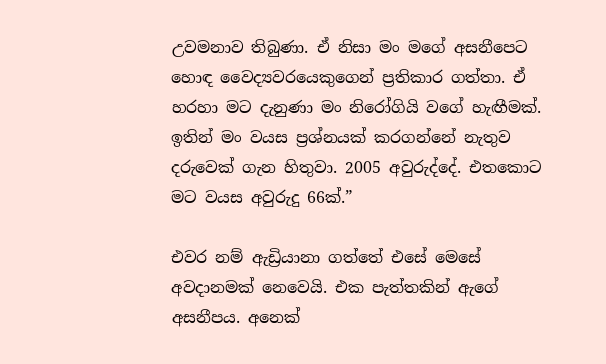උවමනාව තිබුණා. ඒ නිසා මං මගේ අසනීපෙට හොඳ වෛද්‍යවරයෙකුගෙන් ප්‍රතිකාර ගත්තා. ඒ හරහා මට දැනුණා මං නිරෝගියි වගේ හැඟීමක්. ඉතින් මං වයස ප්‍රශ්නයක් කරගන්නේ නැතුව දරුවෙක් ගැන හිතුවා. 2005 අවුරුද්දේ. එතකොට මට වයස අවුරුදු 66ක්.”

එවර නම් ඇඩ්‍රියානා ගත්තේ එසේ මෙසේ අවදානමක් නෙවෙයි. එක පැත්තකින් ඇගේ අසනීපය. අනෙක්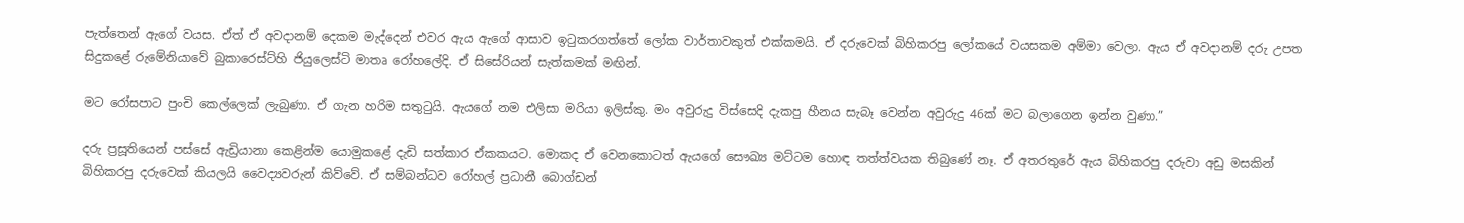පැත්තෙන් ඇගේ වයස. ඒත් ඒ අවදානම් දෙකම මැද්දෙන් එවර ඇය ඇගේ ආසාව ඉටුකරගත්තේ ලෝක වාර්තාවකුත් එක්කමයි. ඒ දරුවෙක් බිහිකරපු ලෝකයේ වයසකම අම්මා වෙලා. ඇය ඒ අවදානම් දරු උපත සිදුකළේ රුමේනියාවේ බුකාරෙස්ට්හි ජියුලෙස්ටි මාතෘ රෝහලේදි. ඒ සිසේරියන් සැත්කමක් මඟින්.

මට රෝසපාට පුංචි කෙල්ලෙක් ලැබුණා. ඒ ගැන හරිම සතුටුයි. ඇයගේ නම එලිසා මරියා ඉලිස්කු. මං අවුරුදු විස්සෙදි දැකපු හීනය සැබෑ වෙන්න අවුරුදු 46ක් මට බලාගෙන ඉන්න වුණා.”

දරු ප්‍රසූතියෙන් පස්සේ ඇඩ්‍රියානා කෙළින්ම යොමුකළේ දැඩි සත්කාර ඒකකයට. මොකද ඒ වෙනකොටත් ඇයගේ සෞඛ්‍ය මට්ටම හොඳ තත්ත්වයක තිබුණේ නෑ. ඒ අතරතුරේ ඇය බිහිකරපු දරුවා අඩු මසකින් බිහිකරපු දරුවෙක් කියලයි වෛද්‍යවරුන් කිව්වේ. ඒ සම්බන්ධව රෝහල් ප්‍රධානී බොග්ඩන්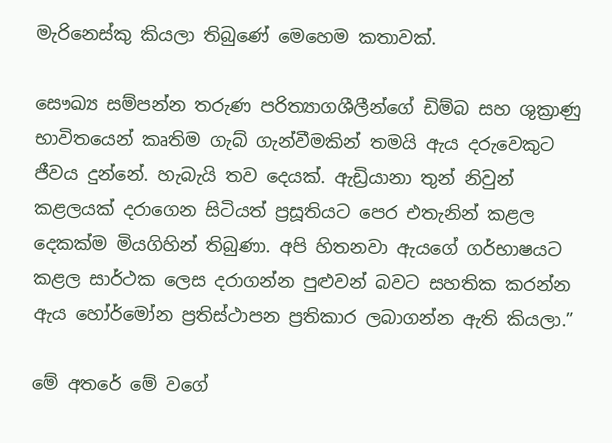මැරිනෙස්කු කියලා තිබුණේ මෙහෙම කතාවක්.

සෞඛ්‍ය සම්පන්න තරුණ පරිත්‍යාගශීලීන්ගේ ඩිම්බ සහ ශුක්‍රාණු භාවිතයෙන් කෘතිම ගැබ් ගැන්වීමකින් තමයි ඇය දරුවෙකුට ජීවය දුන්නේ. හැබැයි තව දෙයක්. ඇඩ්‍රියානා තුන් නිවුන් කළලයක් දරාගෙන සිටියත් ප්‍රසූතියට පෙර එතැනින් කළල දෙකක්ම මියගිහින් තිබුණා. අපි හිතනවා ඇයගේ ගර්භාෂයට කළල සාර්ථක ලෙස දරාගන්න පුළුවන් බවට සහතික කරන්න ඇය හෝර්මෝන ප්‍රතිස්ථාපන ප්‍රතිකාර ලබාගන්න ඇති කියලා.”

මේ අතරේ මේ වගේ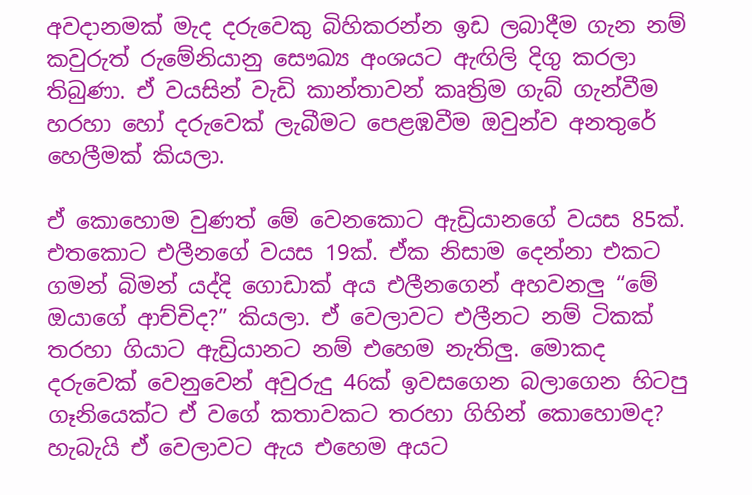අවදානමක් මැද දරුවෙකු බිහිකරන්න ඉඩ ලබාදීම ගැන නම් කවුරුත් රුමේනියානු සෞඛ්‍ය අංශයට ඇඟිලි දිගු කරලා තිබුණා. ඒ වයසින් වැඩි කාන්තාවන් කෘත්‍රිම ගැබ් ගැන්වීම හරහා හෝ දරුවෙක් ලැබීමට පෙළඹවීම ඔවුන්ව අනතුරේ හෙලීමක් කියලා.

ඒ කොහොම වුණත් මේ වෙනකොට ඇඩ්‍රියානගේ වයස 85ක්. එතකොට එලීනගේ වයස 19ක්. ඒක නිසාම දෙන්නා එකට ගමන් බිමන් යද්දි ගොඩාක් අය එලීනගෙන් අහවනලු “මේ ඔයාගේ ආච්චිද?” කියලා. ඒ වෙලාවට එලීනට නම් ටිකක් තරහා ගියාට ඇඩ්‍රියානට නම් එහෙම නැතිලු. මොකද දරුවෙක් වෙනුවෙන් අවුරුදු 46ක් ඉවසගෙන බලාගෙන හිටපු ගෑනියෙක්ට ඒ වගේ කතාවකට තරහා ගිහින් කොහොමද? හැබැයි ඒ වෙලාවට ඇය එහෙම අයට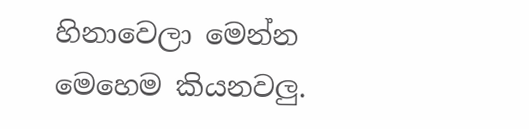හිනාවෙලා මෙන්න මෙහෙම කියනවලු.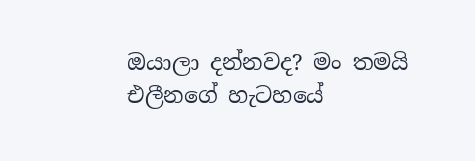ඔයාලා දන්නවද? මං තමයි එලීනගේ හැටහයේ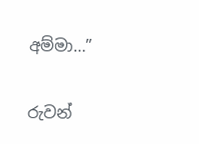අම්මා…”

රුවන්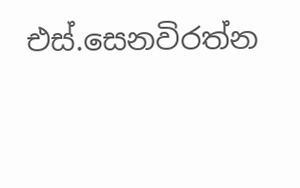එස්.සෙනවිරත්න